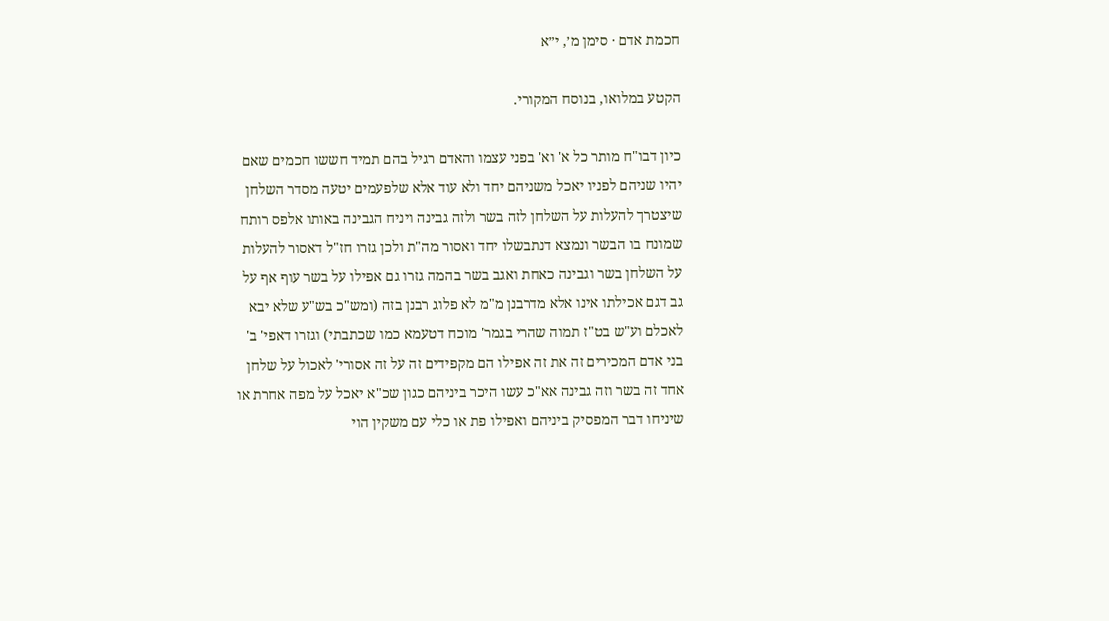חכמת אדם · סימן מ׳, י״א

הקטע במלואו, בנוסח המקורי.

כיון דבו"ח מותר כל א' וא' בפני עצמו והאדם רגיל בהם תמיד חששו חכמים שאם יהיו שניהם לפניו יאכל משניהם יחד ולא עוד אלא שלפעמים יטעה מסדר השלחן שיצטרך להעלות על השלחן לזה בשר ולזה גבינה ויניח הגבינה באותו אלפס רותח שמונח בו הבשר ונמצא דנתבשלו יחד ואסור מה"ת ולכן גזרו חז"ל דאסור להעלות על השלחן בשר וגבינה כאחת ואגב בשר בהמה גזרו גם אפילו על בשר עוף אף על גב דגם אכילתו אינו אלא מדרבנן מ"מ לא פלוג רבנן בזה (ומש"כ בש"ע שלא יבא לאכלם וע"ש בט"ז תמוה שהרי בגמר' מוכח דטעמא כמו שכתבתי) וגזרו דאפי' ב' בני אדם המכירים זה את זה אפילו הם מקפידים זה על זה אסורי' לאכול על שלחן אחד זה בשר וזה גבינה אא"כ עשו היכר ביניהם כגון שכ"א יאכל על מפה אחרת או שיניחו דבר המפסיק ביניהם ואפילו פת או כלי עם משקין הוי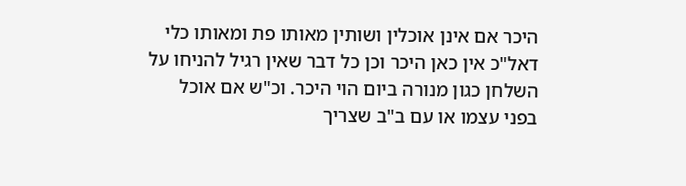היכר אם אינן אוכלין ושותין מאותו פת ומאותו כלי דאל"כ אין כאן היכר וכן כל דבר שאין רגיל להניחו על השלחן כגון מנורה ביום הוי היכר. וכ"ש אם אוכל בפני עצמו או עם ב"ב שצריך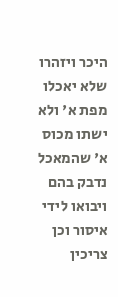היכר ויזהרו שלא יאכלו מפת א' ולא ישתו מכוס א' שהמאכל נדבק בהם ויבואו לידי איסור וכן צריכין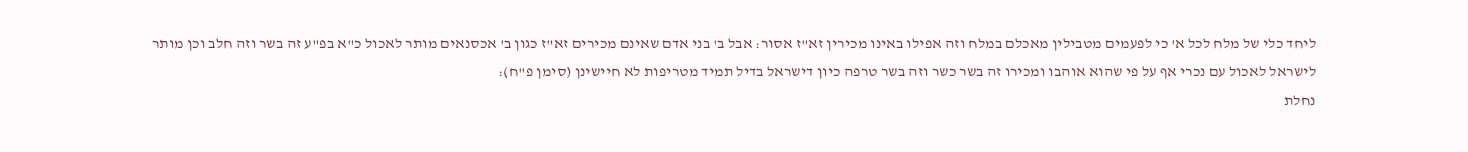ליחד כלי של מלח לכל א' כי לפעמים מטבילין מאכלם במלח וזה אפילו באינו מכירין זא"ז אסור: אבל ב' בני אדם שאינם מכירים זא"ז כגון ב' אכסנאים מותר לאכול כ"א בפ"ע זה בשר וזה חלב וכן מותר לישראל לאכול עם נכרי אף על פי שהוא אוהבו ומכירו זה בשר כשר וזה בשר טרפה כיון דישראל בדיל תמיד מטריפות לא חיישינן (סימן פ"ח):
נחלת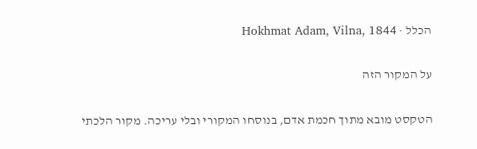הכלל · Hokhmat Adam, Vilna, 1844

על המקור הזה

הטקסט מובא מתוך חכמת אדם, בנוסחו המקורי ובלי עריכה. מקור הלכתי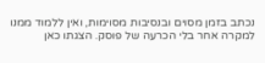נכתב בזמן מסוים ובנסיבות מסוימות, ואין ללמוד ממנו למקרה אחר בלי הכרעה של פוסק. הצגתו כאן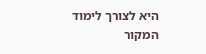היא לצורך לימוד המקור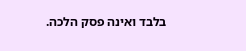בלבד ואינה פסק הלכה.